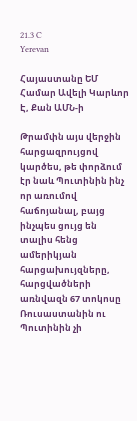21.3 C
Yerevan

Հայաստանը ԵՄ Համար Ավելի Կարևոր Է, Քան ԱՄՆ‑ի

Թրամփն այս վերջին հարցազրույցով կարծես, թե փորձում էր նաև Պուտինին ինչ որ առումով հաճոյանալ, բայց ինչպես ցույց են տալիս հենց ամերիկյան հարցախույզները, հարցվածների առնվազն 67 տոկոսը Ռուսաստանին ու Պուտինին չի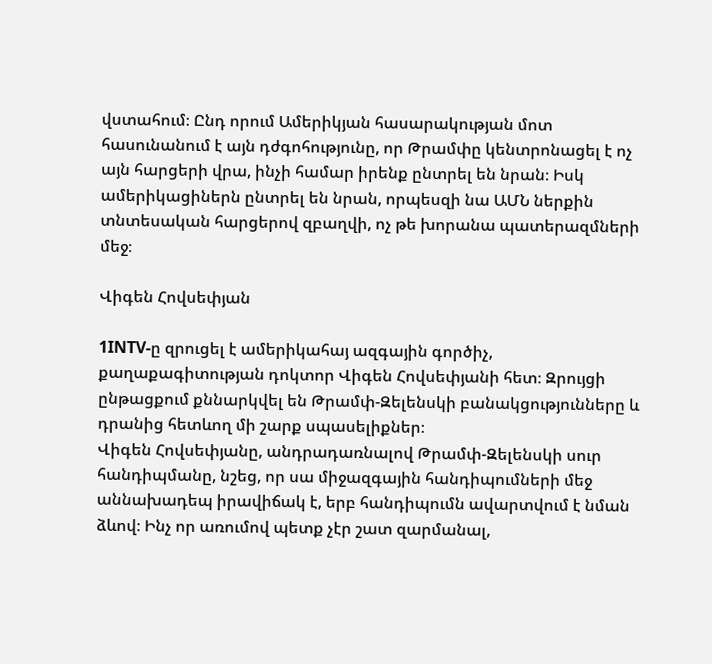վստահում։ Ընդ որում Ամերիկյան հասարակության մոտ հասունանում է այն դժգոհությունը, որ Թրամփը կենտրոնացել է ոչ այն հարցերի վրա, ինչի համար իրենք ընտրել են նրան։ Իսկ ամերիկացիներն ընտրել են նրան, որպեսզի նա ԱՄՆ ներքին տնտեսական հարցերով զբաղվի, ոչ թե խորանա պատերազմների մեջ։

Վիգեն Հովսեփյան

1INTV‑ը զրուցել է ամերիկահայ ազգային գործիչ, քաղաքագիտության դոկտոր Վիգեն Հովսեփյանի հետ։ Զրույցի ընթացքում քննարկվել են Թրամփ-Զելենսկի բանակցությունները և դրանից հետևող մի շարք սպասելիքներ։
Վիգեն Հովսեփյանը, անդրադառնալով Թրամփ-Զելենսկի սուր հանդիպմանը, նշեց, որ սա միջազգային հանդիպումների մեջ աննախադեպ իրավիճակ է, երբ հանդիպումն ավարտվում է նման ձևով։ Ինչ որ առումով պետք չէր շատ զարմանալ,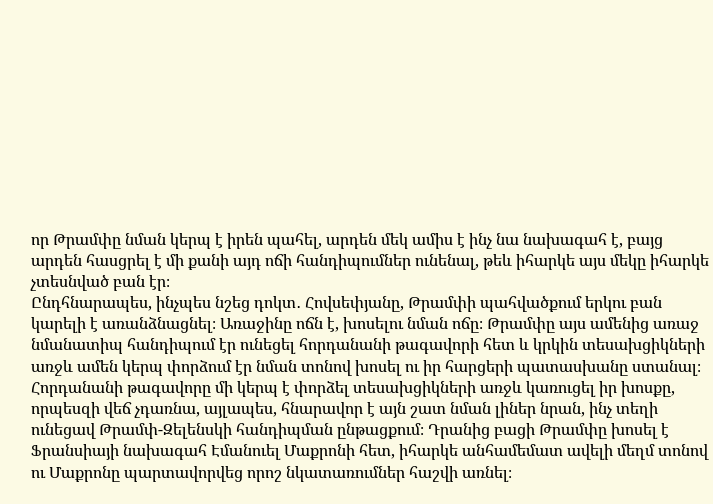որ Թրամփը նման կերպ է իրեն պահել, արդեն մեկ ամիս է ինչ նա նախագահ է, բայց արդեն հասցրել է մի քանի այդ ոճի հանդիպումներ ունենալ, թեև իհարկե այս մեկը իհարկե չտեսնված բան էր։
Ընդհնարապես, ինչպես նշեց դոկտ․ Հովսեփյանը, Թրամփի պահվածքում երկու բան կարելի է առանձնացնել։ Առաջինը ոճն է, խոսելու նման ոճը։ Թրամփը այս ամենից առաջ նմանատիպ հանդիպում էր ունեցել հորդանանի թագավորի հետ և կրկին տեսախցիկների առջև ամեն կերպ փորձում էր նման տոնով խոսել ու իր հարցերի պատասխանը ստանալ։ Հորդանանի թագավորը մի կերպ է փորձել տեսախցիկների առջև կառուցել իր խոսքը, որպեսզի վեճ չդառնա, այլապես, հնարավոր է այն շատ նման լիներ նրան, ինչ տեղի ունեցավ Թրամփ-Զելենսկի հանդիպման ընթացքում։ Դրանից բացի Թրամփը խոսել է Ֆրանսիայի նախագահ Էմանուել Մաքրոնի հետ, իհարկե անհամեմատ ավելի մեղմ տոնով ու Մաքրոնը պարտավորվեց որոշ նկատառումներ հաշվի առնել։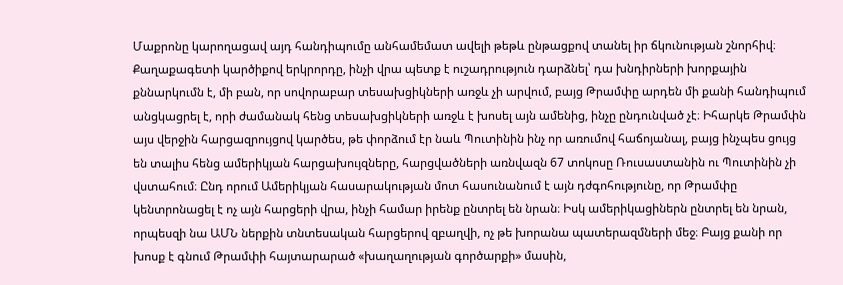Մաքրոնը կարողացավ այդ հանդիպումը անհամեմատ ավելի թեթև ընթացքով տանել իր ճկունության շնորհիվ։
Քաղաքագետի կարծիքով երկրորդը, ինչի վրա պետք է ուշադրություն դարձնել՝ դա խնդիրների խորքային քննարկումն է, մի բան, որ սովորաբար տեսախցիկների առջև չի արվում, բայց Թրամփը արդեն մի քանի հանդիպում անցկացրել է, որի ժամանակ հենց տեսախցիկների առջև է խոսել այն ամենից, ինչը ընդունված չէ։ Իհարկե Թրամփն այս վերջին հարցազրույցով կարծես, թե փորձում էր նաև Պուտինին ինչ որ առումով հաճոյանալ, բայց ինչպես ցույց են տալիս հենց ամերիկյան հարցախույզները, հարցվածների առնվազն 67 տոկոսը Ռուսաստանին ու Պուտինին չի վստահում։ Ընդ որում Ամերիկյան հասարակության մոտ հասունանում է այն դժգոհությունը, որ Թրամփը կենտրոնացել է ոչ այն հարցերի վրա, ինչի համար իրենք ընտրել են նրան։ Իսկ ամերիկացիներն ընտրել են նրան, որպեսզի նա ԱՄՆ ներքին տնտեսական հարցերով զբաղվի, ոչ թե խորանա պատերազմների մեջ։ Բայց քանի որ խոսք է գնում Թրամփի հայտարարած «խաղաղության գործարքի» մասին,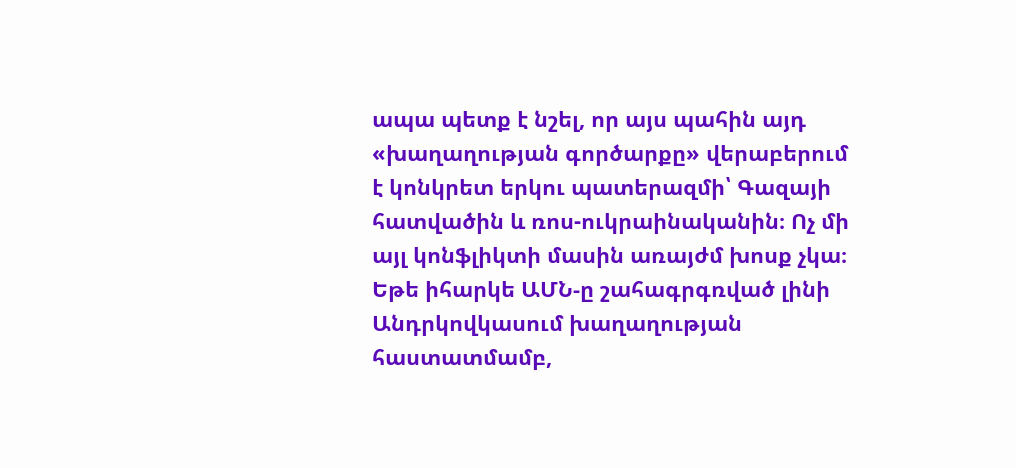ապա պետք է նշել, որ այս պահին այդ «խաղաղության գործարքը» վերաբերում է կոնկրետ երկու պատերազմի՝ Գազայի հատվածին և ռոս-ուկրաինականին։ Ոչ մի այլ կոնֆլիկտի մասին առայժմ խոսք չկա։ Եթե իհարկե ԱՄՆ‑ը շահագրգռված լինի Անդրկովկասում խաղաղության հաստատմամբ,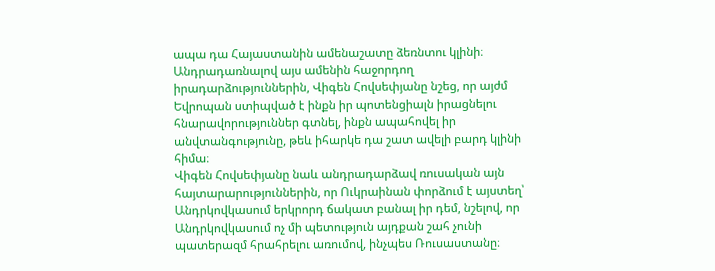ապա դա Հայաստանին ամենաշատը ձեռնտու կլինի։
Անդրադառնալով այս ամենին հաջորդող իրադարձություններին, Վիգեն Հովսեփյանը նշեց, որ այժմ Եվրոպան ստիպված է ինքն իր պոտենցիալն իրացնելու հնարավորություններ գտնել, ինքն ապահովել իր անվտանգությունը, թեև իհարկե դա շատ ավելի բարդ կլինի հիմա։
Վիգեն Հովսեփյանը նաև անդրադարձավ ռուսական այն հայտարարություններին, որ Ուկրաինան փորձում է այստեղ՝ Անդրկովկասում երկրորդ ճակատ բանալ իր դեմ, նշելով, որ Անդրկովկասում ոչ մի պետություն այդքան շահ չունի պատերազմ հրահրելու առումով, ինչպես Ռուսաստանը։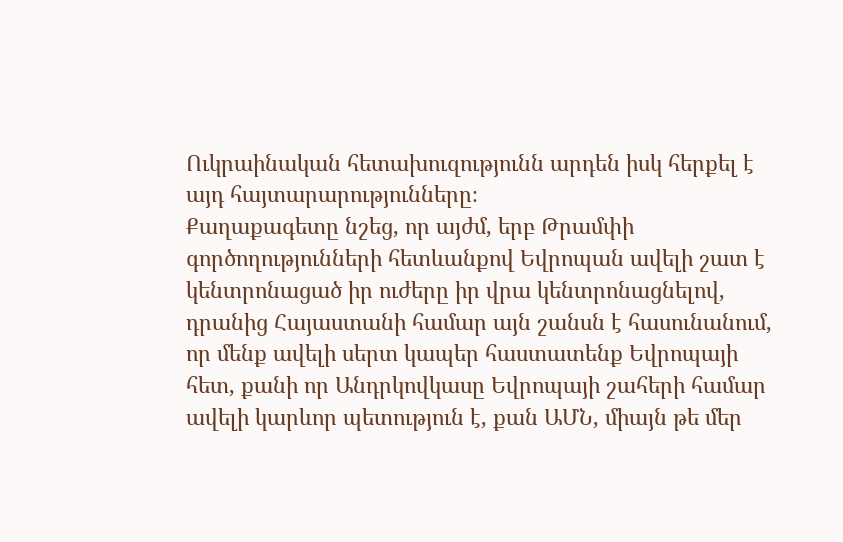Ուկրաինական հետախուզությունն արդեն իսկ հերքել է այդ հայտարարությունները։
Քաղաքագետը նշեց, որ այժմ, երբ Թրամփի գործողությունների հետևանքով Եվրոպան ավելի շատ է կենտրոնացած իր ուժերը իր վրա կենտրոնացնելով, դրանից Հայաստանի համար այն շանսն է հասունանում, որ մենք ավելի սերտ կապեր հաստատենք Եվրոպայի հետ, քանի որ Անդրկովկասը Եվրոպայի շահերի համար ավելի կարևոր պետություն է, քան ԱՄՆ, միայն թե մեր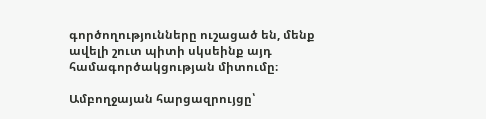գործողությունները ուշացած են, մենք ավելի շուտ պիտի սկսեինք այդ համագործակցության միտումը։

Ամբողջայան հարցազրույցը՝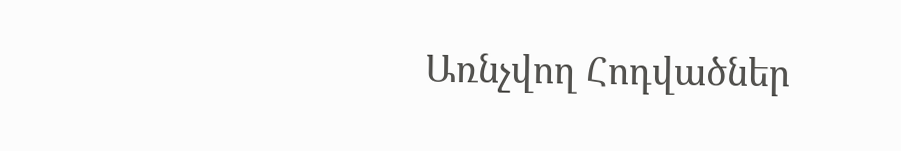Առնչվող Հոդվածներ